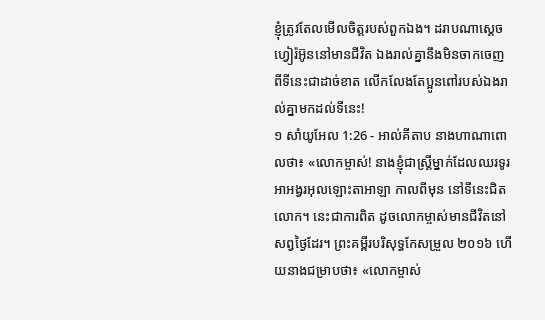ខ្ញុំត្រូវតែលមើលចិត្តរបស់ពួកឯង។ ដរាបណាស្តេចហ្វៀរ៉អ៊ូននៅមានជីវិត ឯងរាល់គ្នានឹងមិនចាកចេញពីទីនេះជាដាច់ខាត លើកលែងតែប្អូនពៅរបស់ឯងរាល់គ្នាមកដល់ទីនេះ!
១ សាំយូអែល 1:26 - អាល់គីតាប នាងហាណាពោលថា៖ «លោកម្ចាស់! នាងខ្ញុំជាស្ត្រីម្នាក់ដែលឈរទូរអាអង្វរអុលឡោះតាអាឡា កាលពីមុន នៅទីនេះជិតលោក។ នេះជាការពិត ដូចលោកម្ចាស់មានជីវិតនៅសព្វថ្ងៃដែរ។ ព្រះគម្ពីរបរិសុទ្ធកែសម្រួល ២០១៦ ហើយនាងជម្រាបថា៖ «លោកម្ចាស់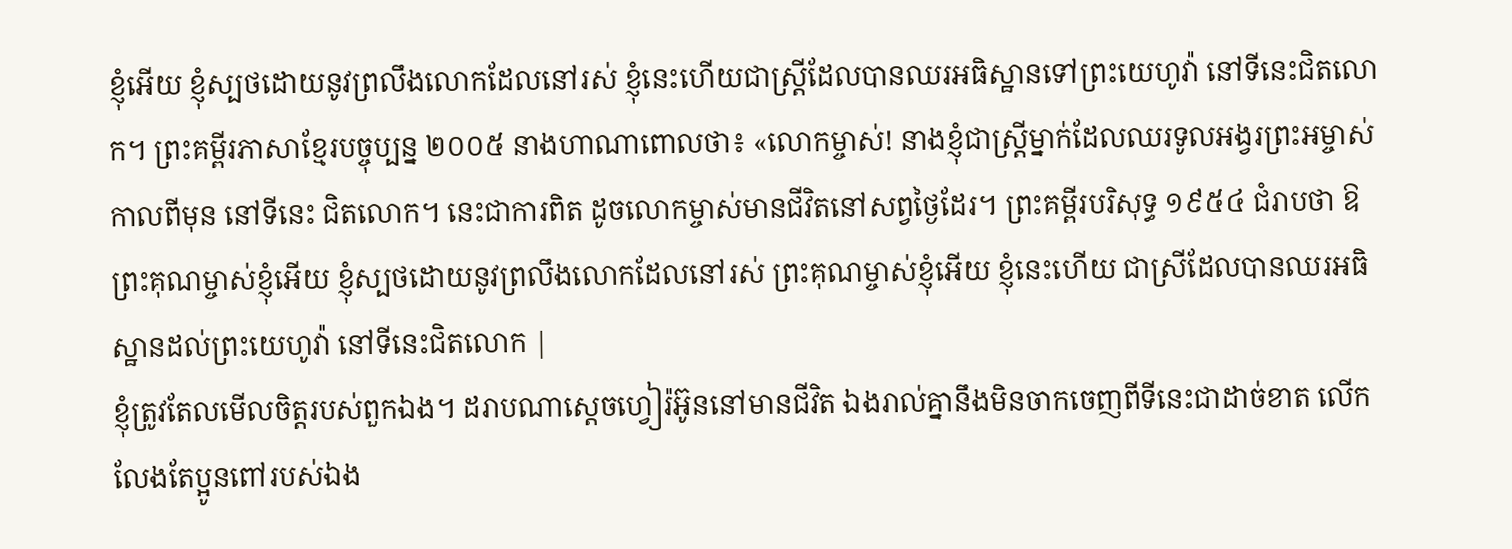ខ្ញុំអើយ ខ្ញុំស្បថដោយនូវព្រលឹងលោកដែលនៅរស់ ខ្ញុំនេះហើយជាស្រ្តីដែលបានឈរអធិស្ឋានទៅព្រះយេហូវ៉ា នៅទីនេះជិតលោក។ ព្រះគម្ពីរភាសាខ្មែរបច្ចុប្បន្ន ២០០៥ នាងហាណាពោលថា៖ «លោកម្ចាស់! នាងខ្ញុំជាស្ត្រីម្នាក់ដែលឈរទូលអង្វរព្រះអម្ចាស់ កាលពីមុន នៅទីនេះ ជិតលោក។ នេះជាការពិត ដូចលោកម្ចាស់មានជីវិតនៅសព្វថ្ងៃដែរ។ ព្រះគម្ពីរបរិសុទ្ធ ១៩៥៤ ជំរាបថា ឱព្រះគុណម្ចាស់ខ្ញុំអើយ ខ្ញុំស្បថដោយនូវព្រលឹងលោកដែលនៅរស់ ព្រះគុណម្ចាស់ខ្ញុំអើយ ខ្ញុំនេះហើយ ជាស្រីដែលបានឈរអធិស្ឋានដល់ព្រះយេហូវ៉ា នៅទីនេះជិតលោក |
ខ្ញុំត្រូវតែលមើលចិត្តរបស់ពួកឯង។ ដរាបណាស្តេចហ្វៀរ៉អ៊ូននៅមានជីវិត ឯងរាល់គ្នានឹងមិនចាកចេញពីទីនេះជាដាច់ខាត លើកលែងតែប្អូនពៅរបស់ឯង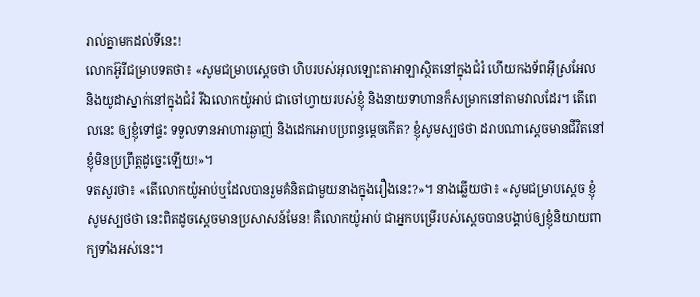រាល់គ្នាមកដល់ទីនេះ!
លោកអ៊ូរីជម្រាបទតថា៖ «សូមជម្រាបស្តេចថា ហិបរបស់អុលឡោះតាអាឡាស្ថិតនៅក្នុងជំរំ ហើយកងទ័ពអ៊ីស្រអែល និងយូដាស្នាក់នៅក្នុងជំរំ រីឯលោកយ៉ូអាប់ ជាចៅហ្វាយរបស់ខ្ញុំ និងនាយទាហានក៏សម្រាកនៅតាមវាលដែរ។ តើពេលនេះ ឲ្យខ្ញុំទៅផ្ទះ ទទួលទានអាហារឆ្ងាញ់ និងដេកអោបប្រពន្ធម្តេចកើត? ខ្ញុំសូមស្បថថា ដរាបណាស្តេចមានជីវិតនៅ ខ្ញុំមិនប្រព្រឹត្តដូច្នេះឡើយ!»។
ទតសួរថា៖ «តើលោកយ៉ូអាប់ឬដែលបានរួមគំនិតជាមួយនាងក្នុងរឿងនេះ?»។ នាងឆ្លើយថា៖ «សូមជម្រាបស្តេច ខ្ញុំសូមស្បថថា នេះពិតដូចស្តេចមានប្រសាសន៍មែន! គឺលោកយ៉ូអាប់ ជាអ្នកបម្រើរបស់ស្តេចបានបង្គាប់ឲ្យខ្ញុំនិយាយពាក្យទាំងអស់នេះ។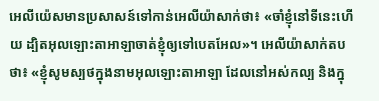អេលីយ៉េសមានប្រសាសន៍ទៅកាន់អេលីយ៉ាសាក់ថា៖ «ចាំខ្ញុំនៅទីនេះហើយ ដ្បិតអុលឡោះតាអាឡាចាត់ខ្ញុំឲ្យទៅបេតអែល»។ អេលីយ៉ាសាក់តបថា៖ «ខ្ញុំសូមស្បថក្នុងនាមអុលឡោះតាអាឡា ដែលនៅអស់កល្ប និងក្នុ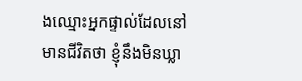ងឈ្មោះអ្នកផ្ទាល់ដែលនៅមានជីវិតថា ខ្ញុំនឹងមិនឃ្លា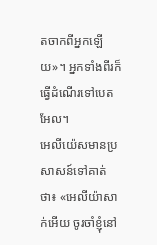តចាកពីអ្នកឡើយ»។ អ្នកទាំងពីរក៏ធ្វើដំណើរទៅបេតអែល។
អេលីយ៉េសមានប្រសាសន៍ទៅគាត់ថា៖ «អេលីយ៉ាសាក់អើយ ចូរចាំខ្ញុំនៅ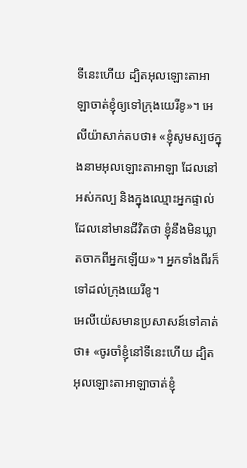ទីនេះហើយ ដ្បិតអុលឡោះតាអាឡាចាត់ខ្ញុំឲ្យទៅក្រុងយេរីខូ»។ អេលីយ៉ាសាក់តបថា៖ «ខ្ញុំសូមស្បថក្នុងនាមអុលឡោះតាអាឡា ដែលនៅអស់កល្ប និងក្នុងឈ្មោះអ្នកផ្ទាល់ ដែលនៅមានជីវិតថា ខ្ញុំនឹងមិនឃ្លាតចាកពីអ្នកឡើយ»។ អ្នកទាំងពីរក៏ទៅដល់ក្រុងយេរីខូ។
អេលីយ៉េសមានប្រសាសន៍ទៅគាត់ថា៖ «ចូរចាំខ្ញុំនៅទីនេះហើយ ដ្បិតអុលឡោះតាអាឡាចាត់ខ្ញុំ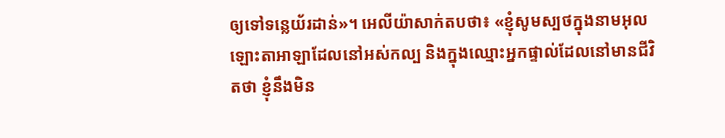ឲ្យទៅទន្លេយ័រដាន់»។ អេលីយ៉ាសាក់តបថា៖ «ខ្ញុំសូមស្បថក្នុងនាមអុលឡោះតាអាឡាដែលនៅអស់កល្ប និងក្នុងឈ្មោះអ្នកផ្ទាល់ដែលនៅមានជីវិតថា ខ្ញុំនឹងមិន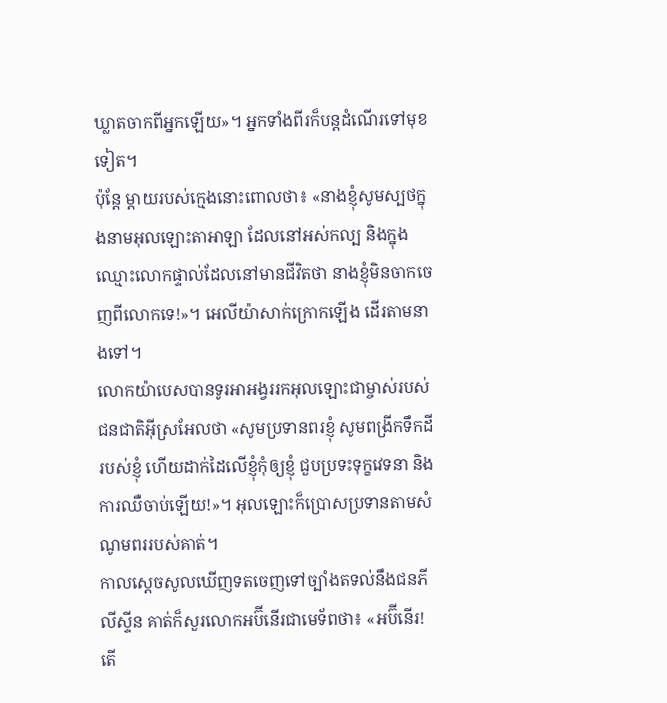ឃ្លាតចាកពីអ្នកឡើយ»។ អ្នកទាំងពីរក៏បន្តដំណើរទៅមុខទៀត។
ប៉ុន្តែ ម្តាយរបស់ក្មេងនោះពោលថា៖ «នាងខ្ញុំសូមស្បថក្នុងនាមអុលឡោះតាអាឡា ដែលនៅអស់កល្ប និងក្នុងឈ្មោះលោកផ្ទាល់ដែលនៅមានជីវិតថា នាងខ្ញុំមិនចាកចេញពីលោកទេ!»។ អេលីយ៉ាសាក់ក្រោកឡើង ដើរតាមនាងទៅ។
លោកយ៉ាបេសបានទូរអាអង្វររកអុលឡោះជាម្ចាស់របស់ជនជាតិអ៊ីស្រអែលថា «សូមប្រទានពរខ្ញុំ សូមពង្រីកទឹកដីរបស់ខ្ញុំ ហើយដាក់ដៃលើខ្ញុំកុំឲ្យខ្ញុំ ជួបប្រទះទុក្ខវេទនា និងការឈឺចាប់ឡើយ!»។ អុលឡោះក៏ប្រោសប្រទានតាមសំណូមពររបស់គាត់។
កាលស្តេចសូលឃើញទតចេញទៅច្បាំងតទល់នឹងជនភីលីស្ទីន គាត់ក៏សួរលោកអប៊ីនើរជាមេទ័ពថា៖ «អប៊ីនើរ! តើ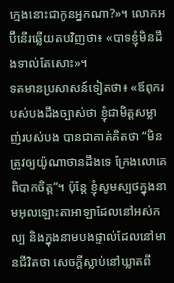ក្មេងនោះជាកូនអ្នកណា?»។ លោកអប៊ីនើរឆ្លើយតបវិញថា៖ «បាទខ្ញុំមិនដឹងទាល់តែសោះ»។
ទតមានប្រសាសន៍ទៀតថា៖ «ឪពុករបស់បងដឹងច្បាស់ថា ខ្ញុំជាមិត្តសម្លាញ់របស់បង បានជាគាត់គិតថា “មិនត្រូវឲ្យយ៉ូណាថានដឹងទេ ក្រែងលោគេពិបាកចិត្ត”។ ប៉ុន្តែ ខ្ញុំសូមស្បថក្នុងនាមអុលឡោះតាអាឡាដែលនៅអស់កល្ប និងក្នុងនាមបងផ្ទាល់ដែលនៅមានជីវិតថា សេចក្តីស្លាប់នៅឃ្លាតពី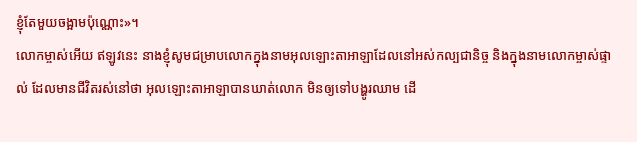ខ្ញុំតែមួយចង្អាមប៉ុណ្ណោះ»។
លោកម្ចាស់អើយ ឥឡូវនេះ នាងខ្ញុំសូមជម្រាបលោកក្នុងនាមអុលឡោះតាអាឡាដែលនៅអស់កល្បជានិច្ច និងក្នុងនាមលោកម្ចាស់ផ្ទាល់ ដែលមានជីវិតរស់នៅថា អុលឡោះតាអាឡាបានឃាត់លោក មិនឲ្យទៅបង្ហូរឈាម ដើ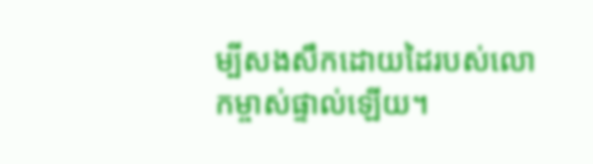ម្បីសងសឹកដោយដៃរបស់លោកម្ចាស់ផ្ទាល់ឡើយ។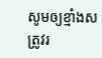សូមឲ្យខ្មាំងសត្រូវរ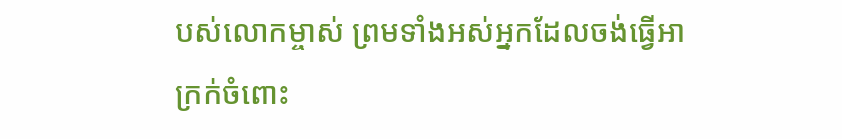បស់លោកម្ចាស់ ព្រមទាំងអស់អ្នកដែលចង់ធ្វើអាក្រក់ចំពោះ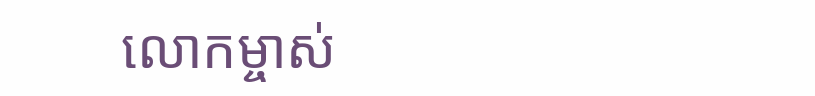លោកម្ចាស់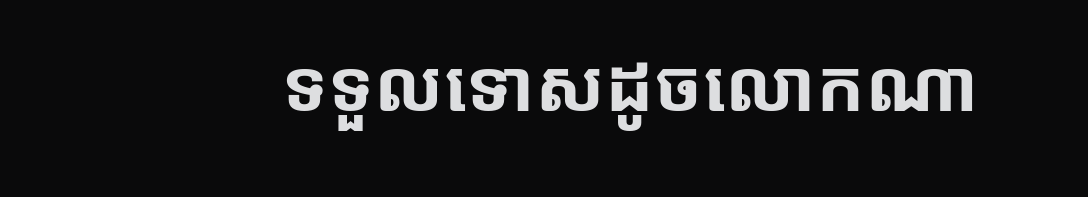ទទួលទោសដូចលោកណា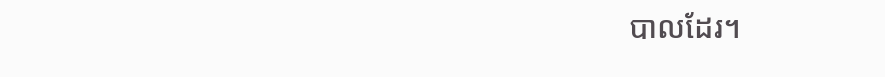បាលដែរ។